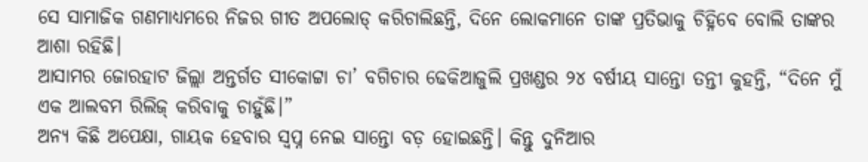ସେ ସାମାଜିକ ଗଣମାଧ୍ୟମରେ ନିଜର ଗୀତ ଅପଲୋଡ୍ କରିଚାଲିଛନ୍ତି, ଦିନେ ଲୋକମାନେ ତାଙ୍କ ପ୍ରତିଭାକୁ ଚିହ୍ନିବେ ବୋଲି ତାଙ୍କର ଆଶା ରହିଛି।
ଆସାମର ଜୋରହାଟ ଜିଲ୍ଲା ଅନ୍ତର୍ଗତ ସୀକୋଟ୍ଟା ଚା’ ବଗିଚାର ଢେକିଆଜୁଲି ପ୍ରଖଣ୍ଡର ୨୪ ବର୍ଷୀୟ ସାନ୍ତୋ ତନ୍ତୀ କୁହନ୍ତି, “ଦିନେ ମୁଁ ଏକ ଆଲବମ ରିଲିଜ୍ କରିବାକୁ ଚାହୁଁଛି।”
ଅନ୍ୟ କିଛି ଅପେକ୍ଷା, ଗାୟକ ହେବାର ସ୍ୱପ୍ନ ନେଇ ସାନ୍ତୋ ବଡ଼ ହୋଇଛନ୍ତି। କିନ୍ତୁ ଦୁନିଆର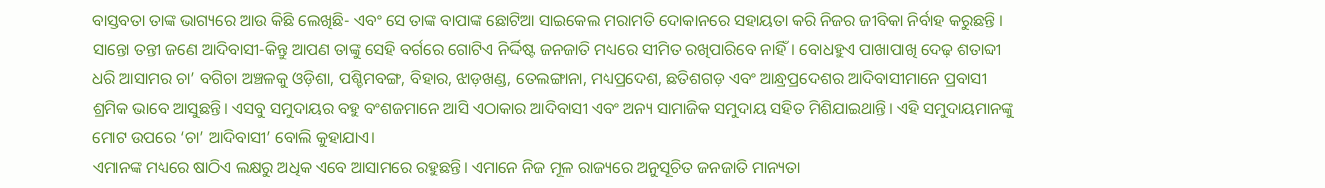ବାସ୍ତବତା ତାଙ୍କ ଭାଗ୍ୟରେ ଆଉ କିଛି ଲେଖିଛି- ଏବଂ ସେ ତାଙ୍କ ବାପାଙ୍କ ଛୋଟିଆ ସାଇକେଲ ମରାମତି ଦୋକାନରେ ସହାୟତା କରି ନିଜର ଜୀବିକା ନିର୍ବାହ କରୁଛନ୍ତି ।
ସାନ୍ତୋ ତନ୍ତୀ ଜଣେ ଆଦିବାସୀ-କିନ୍ତୁ ଆପଣ ତାଙ୍କୁ ସେହି ବର୍ଗରେ ଗୋଟିଏ ନିର୍ଦ୍ଦିଷ୍ଟ ଜନଜାତି ମଧ୍ୟରେ ସୀମିତ ରଖିପାରିବେ ନାହିଁ। ବୋଧହୁଏ ପାଖାପାଖି ଦେଢ଼ ଶତାବ୍ଦୀ ଧରି ଆସାମର ଚା’ ବଗିଚା ଅଞ୍ଚଳକୁ ଓଡ଼ିଶା, ପଶ୍ଚିମବଙ୍ଗ, ବିହାର, ଝାଡ଼ଖଣ୍ଡ, ତେଲଙ୍ଗାନା, ମଧ୍ୟପ୍ରଦେଶ, ଛତିଶଗଡ଼ ଏବଂ ଆନ୍ଧ୍ରପ୍ରଦେଶର ଆଦିବାସୀମାନେ ପ୍ରବାସୀ ଶ୍ରମିକ ଭାବେ ଆସୁଛନ୍ତି। ଏସବୁ ସମୁଦାୟର ବହୁ ବଂଶଜମାନେ ଆସି ଏଠାକାର ଆଦିବାସୀ ଏବଂ ଅନ୍ୟ ସାମାଜିକ ସମୁଦାୟ ସହିତ ମିଶିଯାଇଥାନ୍ତି। ଏହି ସମୁଦାୟମାନଙ୍କୁ ମୋଟ ଉପରେ ‘ଚା’ ଆଦିବାସୀ’ ବୋଲି କୁହାଯାଏ।
ଏମାନଙ୍କ ମଧ୍ୟରେ ଷାଠିଏ ଲକ୍ଷରୁ ଅଧିକ ଏବେ ଆସାମରେ ରହୁଛନ୍ତି। ଏମାନେ ନିଜ ମୂଳ ରାଜ୍ୟରେ ଅନୁସୂଚିତ ଜନଜାତି ମାନ୍ୟତା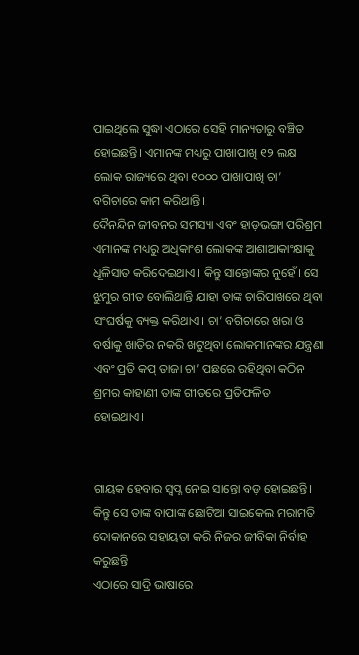ପାଇଥିଲେ ସୁଦ୍ଧା ଏଠାରେ ସେହି ମାନ୍ୟତାରୁ ବଞ୍ଚିତ ହୋଇଛନ୍ତି। ଏମାନଙ୍କ ମଧ୍ୟରୁ ପାଖାପାଖି ୧୨ ଲକ୍ଷ ଲୋକ ରାଜ୍ୟରେ ଥିବା ୧୦୦୦ ପାଖାପାଖି ଚା’ ବଗିଚାରେ କାମ କରିଥାନ୍ତି।
ଦୈନନ୍ଦିନ ଜୀବନର ସମସ୍ୟା ଏବଂ ହାଡ଼ଭଙ୍ଗା ପରିଶ୍ରମ ଏମାନଙ୍କ ମଧ୍ୟରୁ ଅଧିକାଂଶ ଲୋକଙ୍କ ଆଶାଆକାଂକ୍ଷାକୁ ଧୂଳିସାତ କରିଦେଇଥାଏ। କିନ୍ତୁ ସାନ୍ତୋଙ୍କର ନୁହେଁ। ସେ ଝୁମୁର ଗୀତ ବୋଲିଥାନ୍ତି ଯାହା ତାଙ୍କ ଚାରିପାଖରେ ଥିବା ସଂଘର୍ଷକୁ ବ୍ୟକ୍ତ କରିଥାଏ। ଚା’ ବଗିଚାରେ ଖରା ଓ ବର୍ଷାକୁ ଖାତିର ନକରି ଖଟୁଥିବା ଲୋକମାନଙ୍କର ଯନ୍ତ୍ରଣା ଏବଂ ପ୍ରତି କପ୍ ତାଜା ଚା’ ପଛରେ ରହିଥିବା କଠିନ ଶ୍ରମର କାହାଣୀ ତାଙ୍କ ଗୀତରେ ପ୍ରତିଫଳିତ ହୋଇଥାଏ।


ଗାୟକ ହେବାର ସ୍ୱପ୍ନ ନେଇ ସାନ୍ତୋ ବଡ଼ ହୋଇଛନ୍ତି। କିନ୍ତୁ ସେ ତାଙ୍କ ବାପାଙ୍କ ଛୋଟିଆ ସାଇକେଲ ମରାମତି ଦୋକାନରେ ସହାୟତା କରି ନିଜର ଜୀବିକା ନିର୍ବାହ କରୁଛନ୍ତି
ଏଠାରେ ସାଦ୍ରି ଭାଷାରେ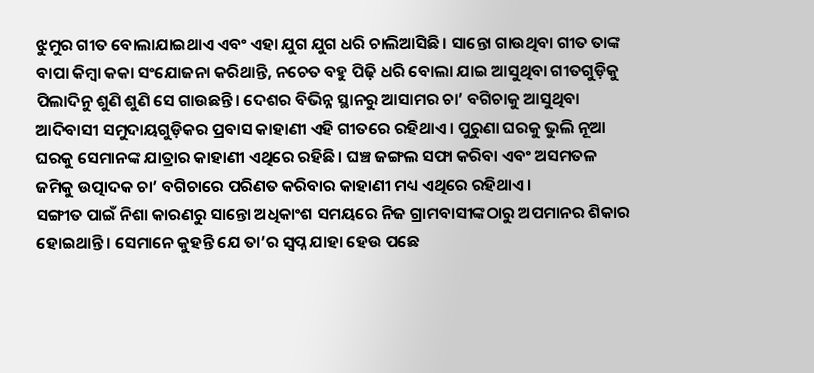ଝୁମୁର ଗୀତ ବୋଲାଯାଇଥାଏ ଏବଂ ଏହା ଯୁଗ ଯୁଗ ଧରି ଚାଲିଆସିଛି। ସାନ୍ତୋ ଗାଉଥିବା ଗୀତ ତାଙ୍କ ବାପା କିମ୍ବା କକା ସଂଯୋଜନା କରିଥାନ୍ତି, ନଚେତ ବହୁ ପିଢ଼ି ଧରି ବୋଲା ଯାଇ ଆସୁଥିବା ଗୀତଗୁଡ଼ିକୁ ପିଲାଦିନୁ ଶୁଣି ଶୁଣି ସେ ଗାଉଛନ୍ତି। ଦେଶର ବିଭିନ୍ନ ସ୍ଥାନରୁ ଆସାମର ଚା’ ବଗିଚାକୁ ଆସୁଥିବା ଆଦିବାସୀ ସମୁଦାୟଗୁଡ଼ିକର ପ୍ରବାସ କାହାଣୀ ଏହି ଗୀତରେ ରହିଥାଏ। ପୁରୁଣା ଘରକୁ ଭୁଲି ନୂଆ ଘରକୁ ସେମାନଙ୍କ ଯାତ୍ରାର କାହାଣୀ ଏଥିରେ ରହିଛି। ଘଞ୍ଚ ଜଙ୍ଗଲ ସଫା କରିବା ଏବଂ ଅସମତଳ ଜମିକୁ ଉତ୍ପାଦକ ଚା’ ବଗିଚାରେ ପରିଣତ କରିବାର କାହାଣୀ ମଧ୍ୟ ଏଥିରେ ରହିଥାଏ।
ସଙ୍ଗୀତ ପାଇଁ ନିଶା କାରଣରୁ ସାନ୍ତୋ ଅଧିକାଂଶ ସମୟରେ ନିଜ ଗ୍ରାମବାସୀଙ୍କଠାରୁ ଅପମାନର ଶିକାର ହୋଇଥାନ୍ତି। ସେମାନେ କୁହନ୍ତି ଯେ ତା’ର ସ୍ୱପ୍ନ ଯାହା ହେଉ ପଛେ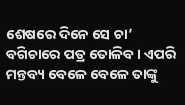ଶେଷରେ ଦିନେ ସେ ଚା’ ବଗିଚାରେ ପତ୍ର ତୋଳିବ। ଏପରି ମନ୍ତବ୍ୟ ବେଳେ ବେଳେ ତାଙ୍କୁ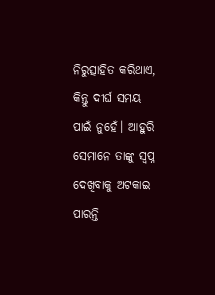ନିରୁତ୍ସାହିତ କରିଥାଏ, କିନ୍ତୁ ଦୀର୍ଘ ସମୟ ପାଇଁ ନୁହେଁ। ଆହୁରି ସେମାନେ ତାଙ୍କୁ ସ୍ୱପ୍ନ ଦେଖିବାକୁ ଅଟକାଇ ପାରନ୍ତି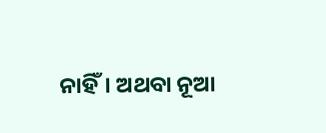ନାହିଁ। ଅଥବା ନୂଆ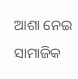ଆଶା ନେଇ ସାମାଜିକ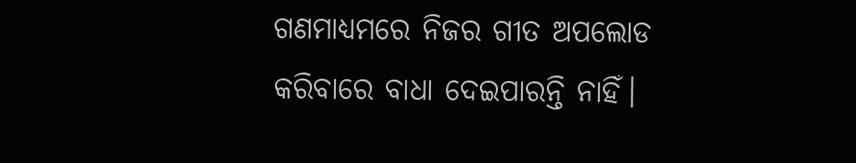ଗଣମାଧ୍ୟମରେ ନିଜର ଗୀତ ଅପଲୋଡ କରିବାରେ ବାଧା ଦେଇପାରନ୍ତି ନାହିଁ।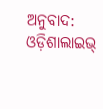ଅନୁବାଦ: ଓଡ଼ିଶାଲାଇଭ୍